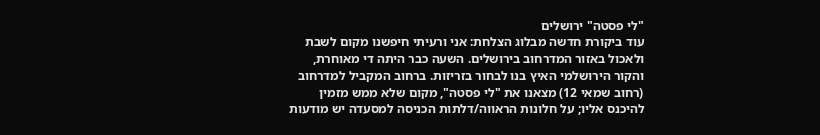"לי פסטה" ירושלים
עוד ביקורת חדשה מבלוג הצלחת: אני ורעיתי חיפשנו מקום לשבת ולאכול באזור המדרחוב בירושלים. השעה כבר היתה די מאוחרת, והקור הירושלמי האיץ בנו לבחור בזריזות. ברחוב המקביל למדרחוב (רחוב שמאי 12) מצאנו את "לי פסטה", מקום שלא ממש מזמין להיכנס אליו; על חלונות הראווה/דלתות הכניסה למסעדה יש מודעות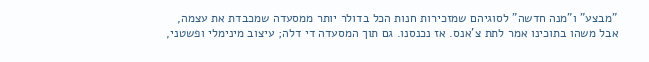"מבצע" ו"מנה חדשה" לסוגיהם שמזכירות חנות הכל בדולר יותר ממסעדה שמכבדת את עצמה, אבל משהו בתוכינו אמר לתת צ'אנס. אז נכנסנו. גם תוך המסעדה די דלה; עיצוב מינימלי ופשטני,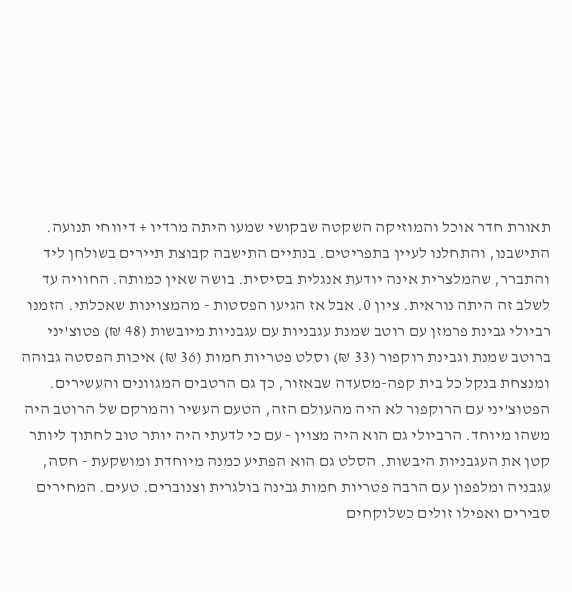תאורת חדר אוכל והמוזיקה השקטה שבקושי שמעו היתה מרדיו + דיווחי תנועה. התישבנו, והתחלנו לעיין בתפריטים. בנתיים התישבה קבוצת תיירים בשולחן ליד והתברר, שהמלצרית אינה יודעת אנגלית בסיסית. בושה שאין כמותה. החוויה עד לשלב זה היתה נוראית. ציון 0. אבל אז הגיעו הפסטות - מהמצוינות שאכלתי. הזמנו רביולי גבינת פרמזן עם רוטב שמנת עגבניות עם עגבניות מיובשות (48 ₪) פטוצ'יני ברוטב שמנת וגבינת רוקפור (33 ₪) וסלט פטריות חמות (36 ₪) איכות הפסטה גבוהה ומנצחת בנקל כל בית קפה-מסעדה שבאזור, כך גם הרטבים המגוונים והעשירים. הפטוצ'יני עם הרוקפור לא היה מהעולם הזה, הטעם העשיר והמרקם של הרוטב היה משהו מיוחד. הרביולי גם הוא היה מצוין - עם כי לדעתי היה יותר טוב לחתוך ליותר קטן את העגבניות היבשות. הסלט גם הוא הפתיע כמנה מיוחדת ומושקעת - חסה, עגבניה ומלפפון עם הרבה פטריות חמות גבינה בולגרית וצנוברים. טעים. המחירים סבירים ואפילו זולים כשלוקחים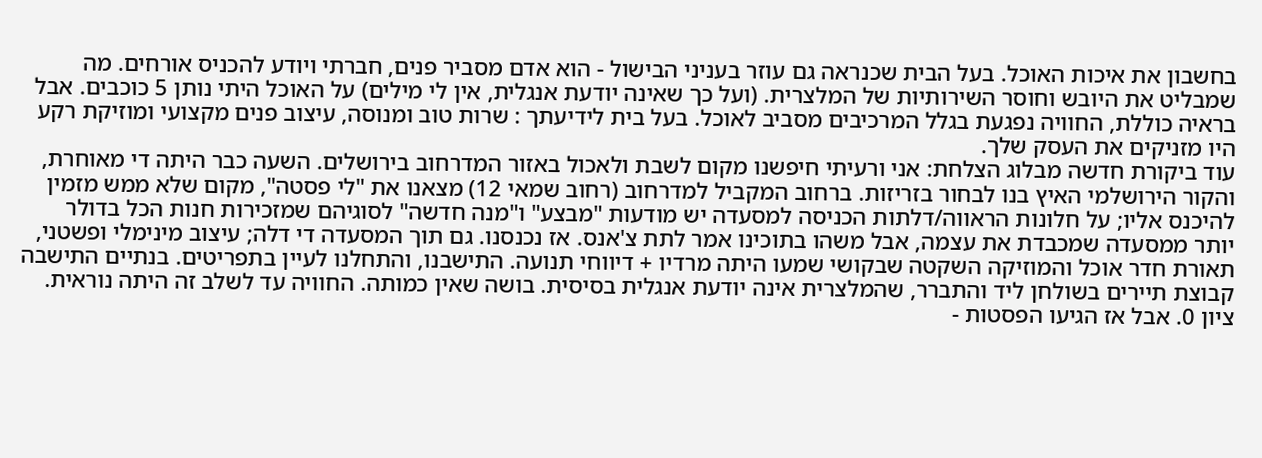בחשבון את איכות האוכל. בעל הבית שכנראה גם עוזר בעניני הבישול - הוא אדם מסביר פנים, חברתי ויודע להכניס אורחים. מה שמבליט את היובש וחוסר השירותיות של המלצרית. (ועל כך שאינה יודעת אנגלית, אין לי מילים) על האוכל היתי נותן 5 כוכבים. אבל בראיה כוללת, החוויה נפגעת בגלל המרכיבים מסביב לאוכל. בעל בית לידיעתך : שרות טוב ומנוסה, עיצוב פנים מקצועי ומוזיקת רקע היו מזניקים את העסק שלך.
עוד ביקורת חדשה מבלוג הצלחת: אני ורעיתי חיפשנו מקום לשבת ולאכול באזור המדרחוב בירושלים. השעה כבר היתה די מאוחרת, והקור הירושלמי האיץ בנו לבחור בזריזות. ברחוב המקביל למדרחוב (רחוב שמאי 12) מצאנו את "לי פסטה", מקום שלא ממש מזמין להיכנס אליו; על חלונות הראווה/דלתות הכניסה למסעדה יש מודעות "מבצע" ו"מנה חדשה" לסוגיהם שמזכירות חנות הכל בדולר יותר ממסעדה שמכבדת את עצמה, אבל משהו בתוכינו אמר לתת צ'אנס. אז נכנסנו. גם תוך המסעדה די דלה; עיצוב מינימלי ופשטני, תאורת חדר אוכל והמוזיקה השקטה שבקושי שמעו היתה מרדיו + דיווחי תנועה. התישבנו, והתחלנו לעיין בתפריטים. בנתיים התישבה קבוצת תיירים בשולחן ליד והתברר, שהמלצרית אינה יודעת אנגלית בסיסית. בושה שאין כמותה. החוויה עד לשלב זה היתה נוראית. ציון 0. אבל אז הגיעו הפסטות -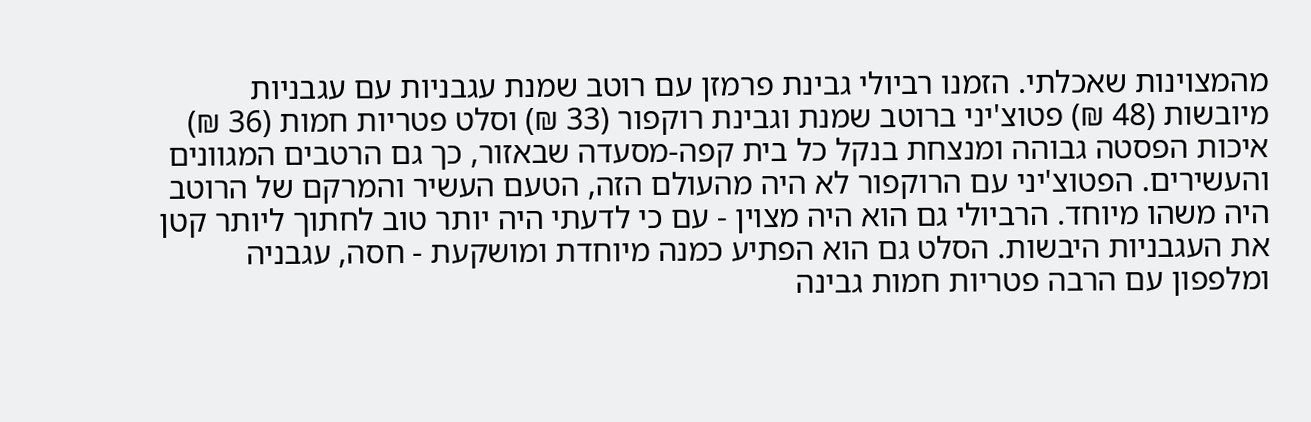מהמצוינות שאכלתי. הזמנו רביולי גבינת פרמזן עם רוטב שמנת עגבניות עם עגבניות מיובשות (48 ₪) פטוצ'יני ברוטב שמנת וגבינת רוקפור (33 ₪) וסלט פטריות חמות (36 ₪) איכות הפסטה גבוהה ומנצחת בנקל כל בית קפה-מסעדה שבאזור, כך גם הרטבים המגוונים והעשירים. הפטוצ'יני עם הרוקפור לא היה מהעולם הזה, הטעם העשיר והמרקם של הרוטב היה משהו מיוחד. הרביולי גם הוא היה מצוין - עם כי לדעתי היה יותר טוב לחתוך ליותר קטן את העגבניות היבשות. הסלט גם הוא הפתיע כמנה מיוחדת ומושקעת - חסה, עגבניה ומלפפון עם הרבה פטריות חמות גבינה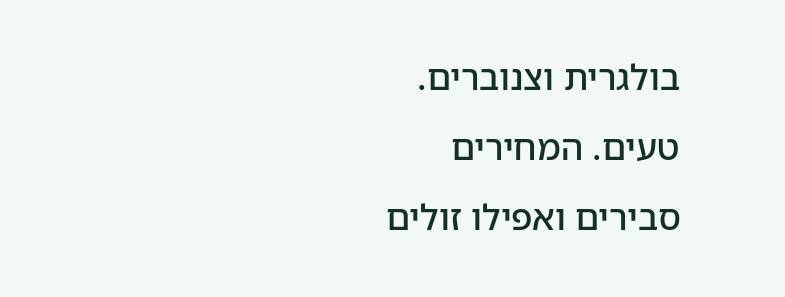בולגרית וצנוברים. טעים. המחירים סבירים ואפילו זולים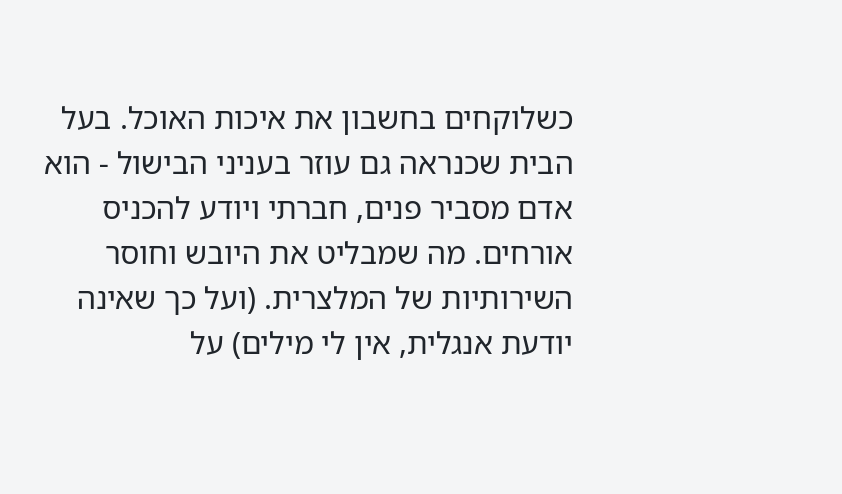כשלוקחים בחשבון את איכות האוכל. בעל הבית שכנראה גם עוזר בעניני הבישול - הוא אדם מסביר פנים, חברתי ויודע להכניס אורחים. מה שמבליט את היובש וחוסר השירותיות של המלצרית. (ועל כך שאינה יודעת אנגלית, אין לי מילים) על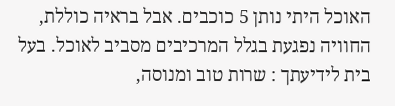האוכל היתי נותן 5 כוכבים. אבל בראיה כוללת, החוויה נפגעת בגלל המרכיבים מסביב לאוכל. בעל בית לידיעתך : שרות טוב ומנוסה,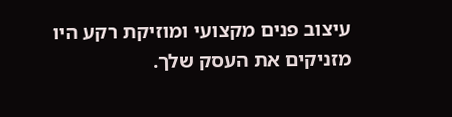עיצוב פנים מקצועי ומוזיקת רקע היו מזניקים את העסק שלך.